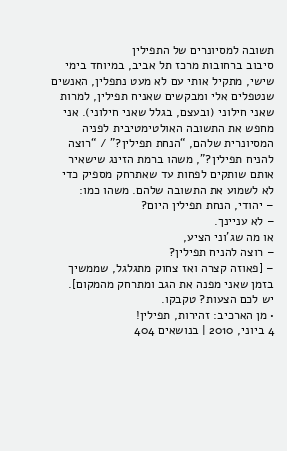תשובה למסיונרים של התפילין
סיבוב ברחובות מרכז תל אביב, במיוחד בימי שישי, מתקיל אותי עם לא מעט נתפלין, האנשים שנטפלים אלי ומבקשים שאניח תפילין, למרות שאני חילוני (ובעצם, בגלל שאני חילוני). אני מחפש את התשובה האולטימטיבית לפניה המסיונרית שלהם, “הנחת תפילין?” / “רוצה להניח תפילין?”, משהו ברמת הזינג שישאיר אותם שותקים לפחות עד שאתרחק מספיק כדי לא לשמוע את התשובה שלהם. משהו כמו:
– יהודי, הנחת תפילין היום?
– לא עניינך.
או מה שג’וני הציע,
– רוצה להניח תפילין?
– [פאוזה קצרה ואז צחוק מתגלגל, שממשיך בזמן שאני מפנה את הגב ומתרחק מהמקום].
יש לכם הצעות? טקבקו.
• מן הארכיב: זהירות, תפילין!
4 ביוני, 2010 | בנושאים 404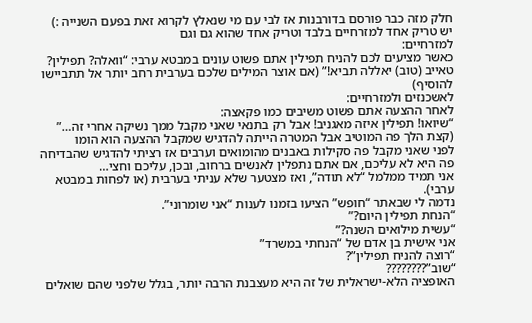חלק מזה כבר פורסם בדורבנות אז לבי עם מי שנאלץ לקרוא זאת בפעם השנייה :)
יש טריק אחד למזרחיים בלבד וטריק אחד שהוא גם וגם
למזרחיים:
כאשר מציעים לכם להניח תפילין אתם פשוט עונים במבטא ערבי: “וואלה? תפילין? טאייב (טוב) יאללה תביא!” (אם אוצר המילים שלכם בערבית רחב יותר אל תתביישו להוסיף)
לאשכנזים ולמזרחיים:
לאחר ההצעה אתם פשוט משיבים כמו פקאצה:
“שיואו! תפילין איזה מאגניב! אבל רק בתנאי שאני מקבל ממך נשיקה אחרי זה…” (קצת הלך פה המוטיב אבל המטרה הייתה להדגיש שמקבל ההצעה הוא הומו
לפני שאני מקבל פה סקילות באבנים מהומואים וערבים אז רציתי להדגיש שהבדיחה פה היא לא עליכם, אם אתם נתפלין לאנשים ברחוב, ובכן, עליכם וחצי…
אני תמיד ממלמל “לא תודה”, ואז מצטער שלא עניתי בערבית (או לפחות במבטא ערבי).
נדמה לי שבאתר “חופש” הציעו בזמנו לענות “אני שומרוני”.
“הנחת תפילין היום?”
“עשית מילואים השנה?”
אני אישית בן אדם של “הנחתי במשרד”
“רוצה להניח תפילין”?
“שוב”????????
האופציה הלא-ישראלית של זה היא מעצבנת הרבה יותר, בגלל שלפני שהם שואלים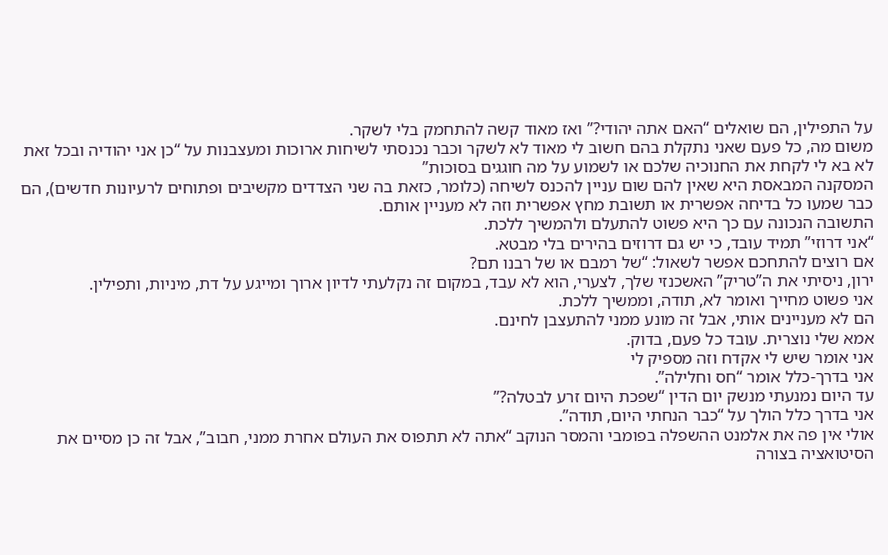על התפילין, הם שואלים “האם אתה יהודי?” ואז מאוד קשה להתחמק בלי לשקר.
משום מה, כל פעם שאני נתקלת בהם חשוב לי מאוד לא לשקר וכבר נכנסתי לשיחות ארוכות ומעצבנות על “כן אני יהודיה ובכל זאת לא בא לי לקחת את החנוכיה שלכם או לשמוע על מה חוגגים בסוכות”
המסקנה המבאסת היא שאין להם שום עניין להכנס לשיחה (כלומר, כזאת בה שני הצדדים מקשיבים ופתוחים לרעיונות חדשים), הם כבר שמעו כל בדיחה אפשרית או תשובת מחץ אפשרית וזה לא מעניין אותם.
התשובה הנכונה עם כך היא פשוט להתעלם ולהמשיך ללכת.
“אני דרוזי” תמיד עובד, כי יש גם דרוזים בהירים בלי מבטא.
אם רוצים להתחכם אפשר לשאול: “של רמבם או של רבנו תם?
ירון, ניסיתי את ה”טריק” האשכנזי שלך, לצערי, הוא לא עבד, במקום זה נקלעתי לדיון ארוך ומייגע על דת, מיניות, ותפילין.
אני פשוט מחייך ואומר לא, תודה, וממשיך ללכת.
הם לא מעניינים אותי, אבל זה מונע ממני להתעצבן לחינם.
אמא שלי נוצרית. עובד כל פעם, בדוק.
אני אומר שיש לי אקדח וזה מספיק לי
אני בדרך-כלל אומר “חס וחלילה”.
עד היום נמנעתי מנשק יום הדין “שפכת היום זרע לבטלה?”
אני בדרך כלל הולך על “כבר הנחתי היום, תודה”.
אולי אין פה את אלמנט ההשפלה בפומבי והמסר הנוקב “אתה לא תתפוס את העולם אחרת ממני, חבוב”, אבל זה כן מסיים את הסיטואציה בצורה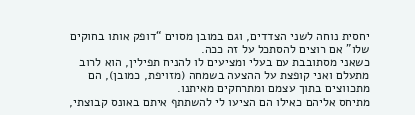יחסית נוחה לשני הצדדים, וגם במובן מסוים “דופק אותו בחוקים שלו” אם רוצים להסתכל על זה ככה.
כשאני מסתובבת עם בעלי ומציעים לו להניח תפילין, הוא לרוב מתעלם ואני קופצת על ההצעה בשמחה (מזויפת, כמובן), הם מתכווצים בתוך עצמם ומתרחקים מאיתנו.
מתיחס אליהם כאילו הם הציעו לי להשתתף איתם באונס קבוצתי,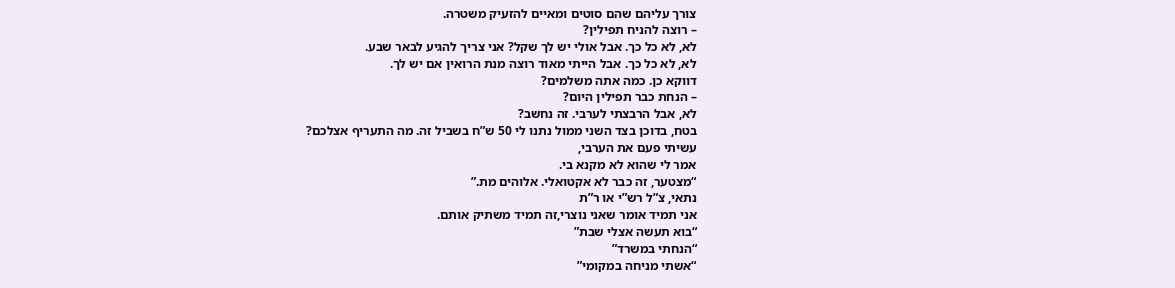צורך עליהם שהם סוטים ומאיים להזעיק משטרה.
– רוצה להניח תפילין?
לא, לא כל כך. אבל אולי יש לך שקל? אני צריך להגיע לבאר שבע.
לא, לא כל כך. אבל הייתי מאוד רוצה מנת הרואין אם יש לך.
דווקא כן. כמה אתה משלמים?
– הנחת כבר תפילין היום?
לא, אבל הרבצתי לערבי. זה נחשב?
בטח, בדוכן בצד השני ממול נתנו לי 50 ש”ח בשביל זה. מה התעריף אצלכם?
עשיתי פעם את הערבי,
אמר לי שהוא לא מקנא בי.
“מצטער, זה כבר לא אקטואלי. אלוהים מת.”
נתאי, צ”ל רש”י או ר”ת
אני תמיד אומר שאני נוצרי,זה תמיד משתיק אותם.
“בוא תעשה אצלי שבת”
“הנחתי במשרד”
“אשתי מניחה במקומי”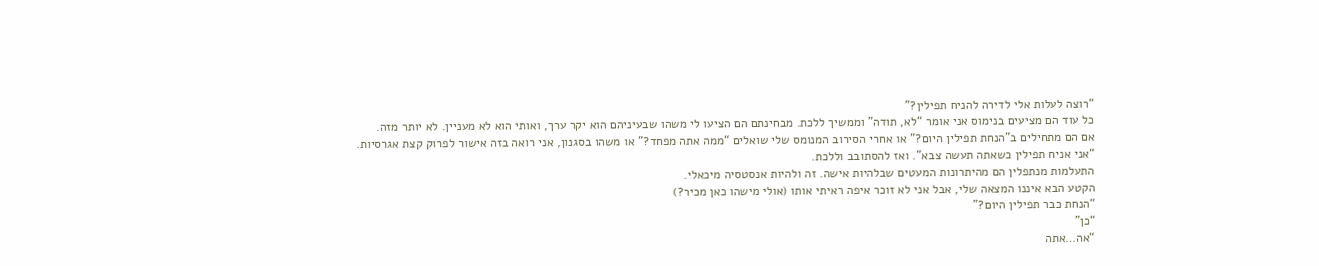“רוצה לעלות אלי לדירה להניח תפילין?”
כל עוד הם מציעים בנימוס אני אומר “לא, תודה” וממשיך ללכת. מבחינתם הם הציעו לי משהו שבעיניהם הוא יקר ערך, ואותי הוא לא מעניין. לא יותר מזה.
אם הם מתחילים ב”הנחת תפילין היום?” או אחרי הסירוב המנומס שלי שואלים “ממה אתה מפחד?” או משהו בסגנון, אני רואה בזה אישור לפרוק קצת אגרסיות.
“אני אניח תפילין כשאתה תעשה צבא”. ואז להסתובב וללכת.
התעלמות מנתפלין הם מהיתרונות המעטים שבלהיות אישה. זה ולהיות אנסטסיה מיכאלי.
הקטע הבא איננו המצאה שלי, אבל אני לא זוכר איפה ראיתי אותו (אולי מישהו כאן מכיר?)
“הנחת כבר תפילין היום?”
“כן”
“אה…אתה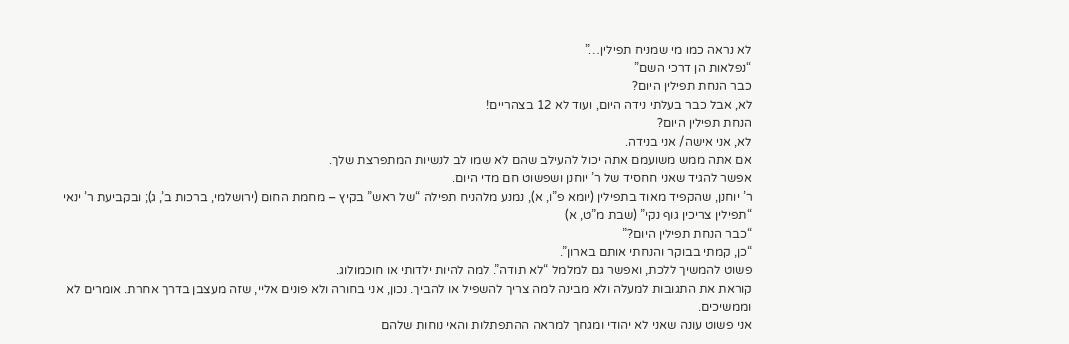לא נראה כמו מי שמניח תפילין…”
“נפלאות הן דרכי השם”
כבר הנחת תפילין היום?
לא, אבל כבר בעלתי נידה היום, ועוד לא 12 בצהריים!
הנחת תפילין היום?
לא, אני אישה/ אני בנידה.
אם אתה ממש משועמם אתה יכול להעילב שהם לא שמו לב לנשיות המתפרצת שלך.
אפשר להגיד שאני חחסיד של ר’ יוחנן ושפשוט חם מדי היום.
ר’ יוחנן, שהקפיד מאוד בתפילין (יומא פ”ו, א), נמנע מלהניח תפילה “של ראש” בקיץ – מחמת החום (ירושלמי, ברכות ב’, ג); ובקביעת ר’ ינאי “תפילין צריכין גוף נקי” (שבת מ”ט, א)
“כבר הנחת תפילין היום?”
“כן, קמתי בבוקר והנחתי אותם בארון”.
פשוט להמשיך ללכת, ואפשר גם למלמל “לא תודה”. למה להיות ילדותי או חוכמולוג.
קוראת את התגובות למעלה ולא מבינה למה צריך להשפיל או להביך. נכון, אני בחורה ולא פונים אליי, שזה מעצבן בדרך אחרת. אומרים לא וממשיכים.
אני פשוט עונה שאני לא יהודי ומגחך למראה ההתפתלות והאי נוחות שלהם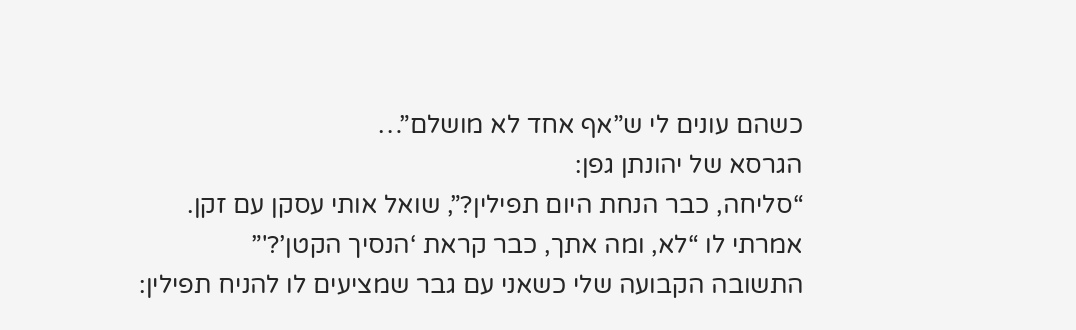כשהם עונים לי ש”אף אחד לא מושלם”…
הגרסא של יהונתן גפן:
“סליחה, כבר הנחת היום תפילין?”, שואל אותי עסקן עם זקן.
אמרתי לו “לא, ומה אתך, כבר קראת ‘הנסיך הקטן’?'”
התשובה הקבועה שלי כשאני עם גבר שמציעים לו להניח תפילין: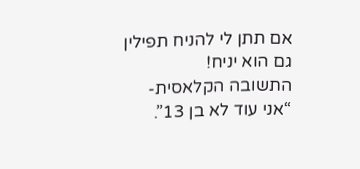אם תתן לי להניח תפילין גם הוא יניח!
התשובה הקלאסית- “אני עוד לא בן 13”.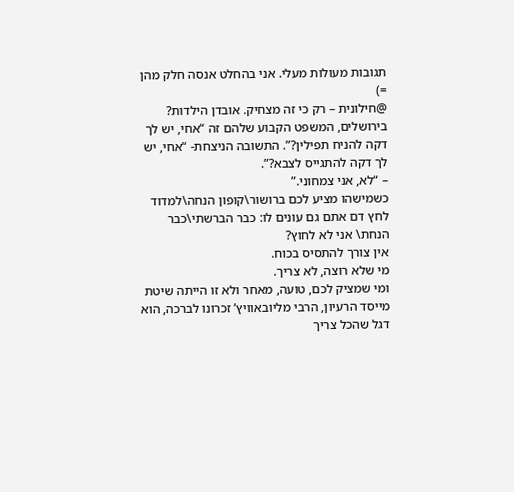תגובות מעולות מעלי. אני בהחלט אנסה חלק מהן =)
@חילונית – רק כי זה מצחיק. אובדן הילדות?
בירושלים, המשפט הקבוע שלהם זה “אחי, יש לך דקה להניח תפילין?”. התשובה הניצחת- “אחי, יש לך דקה להתגייס לצבא?”.
– “לא, אני צמחוני.”
כשמישהו מציע לכם ברושור\קופון הנחה\למדוד לחץ דם אתם גם עונים לו: כבר הברשתי\כבר הנחת\ אני לא לחוץ?
אין צורך להתסיס בכוח.
מי שלא רוצה, לא צריך.
ומי שמציק לכם, טועה, מאחר ולא זו הייתה שיטת מייסד הרעיון, הרבי מליובאוויץ’ זכרונו לברכה, הוא דגל שהכל צריך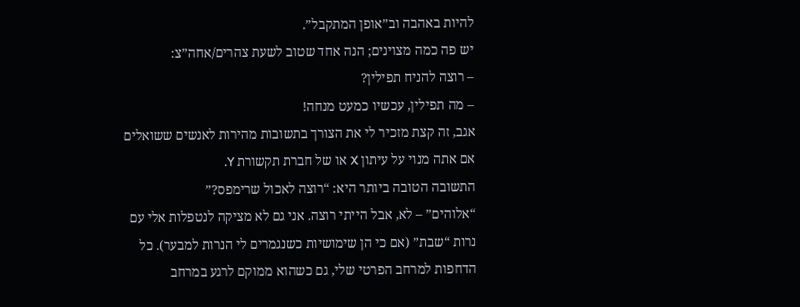להיות באהבה וב”אופן המתקבל”.
יש פה כמה מצוינים; הנה אחד שטוב לשעת צהרים/אחה”צ:
– רוצה להניח תפילין?
– מה תפילין, עכשיו כמעט מנחה!
אגב, זה קצת מזכיר לי את הצורך בתשובות מהירות לאנשים ששואלים אם אתה מנוי על עיתון X או של חברת תקשורת Y.
התשובה הטובה ביותר היא: “רוצה לאכול שרימפס?”
“אלוהים” – לא, אבל הייתי רוצה. אני גם לא מציקה לנטפלות אלי עם נרות “שבת” (אם כי הן שימושיות כשנגמרים לי הנרות למבער). כל הדחפות למרחב הפרטי שלי, גם כשהוא ממוקם לרגע במרחב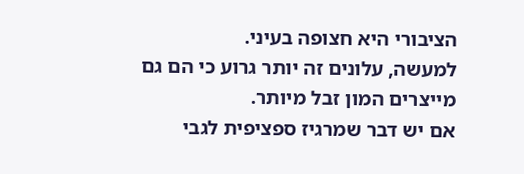הציבורי היא חצופה בעיני.
למעשה, עלונים זה יותר גרוע כי הם גם מייצרים המון זבל מיותר.
אם יש דבר שמרגיז ספציפית לגבי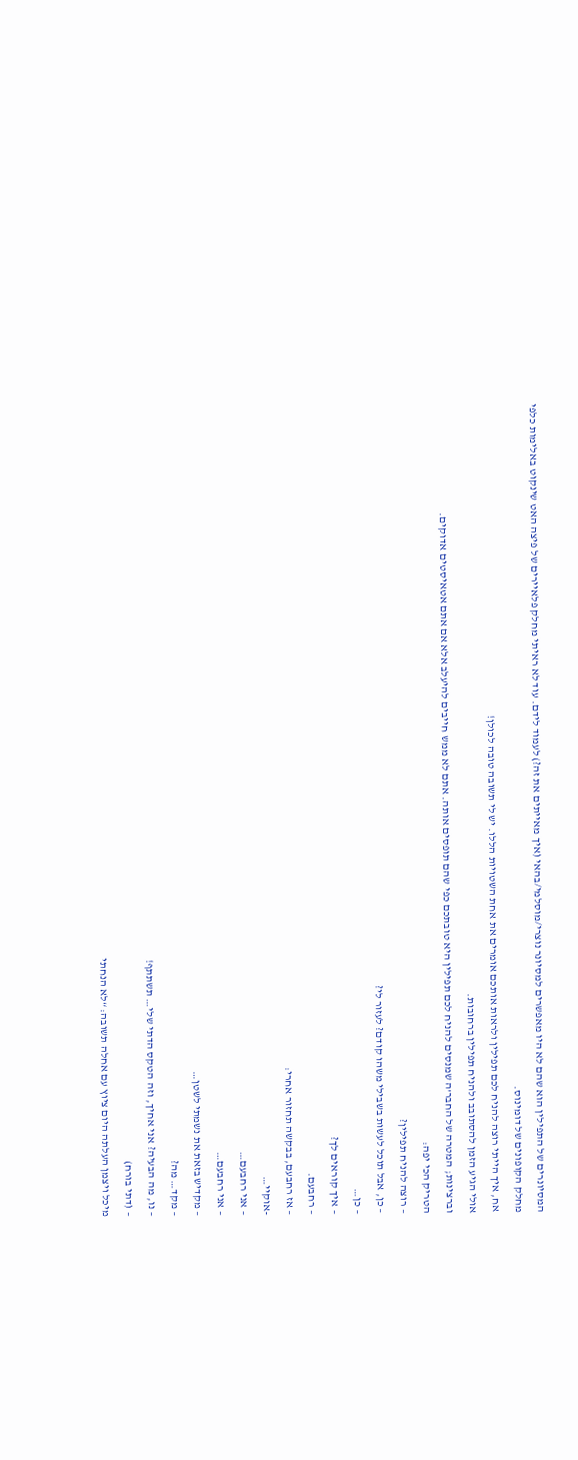המסיונרים של התפילין הוא שהם לא היו מאפשרים למסיונר נוצרי/מוסלמי/בהאי (איך מאייתים את זה?) לעמוד לידם. עוד לא ראיתי מחלק פלאיירים של פיצה האט שינקוט באלימות כלפי מחלק הקופונים של דומינוס.
אח, איך הייתי רוצה להניח לכם תפילין ולראות אותכם אומרים את אחת השטויות הללו. יש לי תשובה טובה לכולן!
אולי הגיע הזמן להסתובב ולהניח תפילין ברחובות.
וברצינות; המטרה של החבר’ה שמנסים להניח לכם תפילין היא טובתכם כפי שהם תופסים אותה. אתם לא ממש חייבים להיעלב אלא אם אתם אטאיסטים אדוקים.
הטריק הכי יפה:
– רוצה להניח תפילין?
– כן, אבל תוכל לעשות בשבילי משהו קודם? לעזור לי?
– כן…
– איך קוראים לך?
– רחבעם.
– אז רחבעם, בבקשה תחזור אחרי:
-אוקיי…
– אני רחבעם…
– אני רחבעם…
– מקדיש בזאת את נשמתי לשטן…
– מקד… מה?
– נו, מה הבעיה? אני אחיך, וזה הטקס הדתי שלי… תשתתף!
– (דתי בורח)
מיכל ויצמן העלתה היום ציוץ עם אחלה תשובה: “לא הנחתי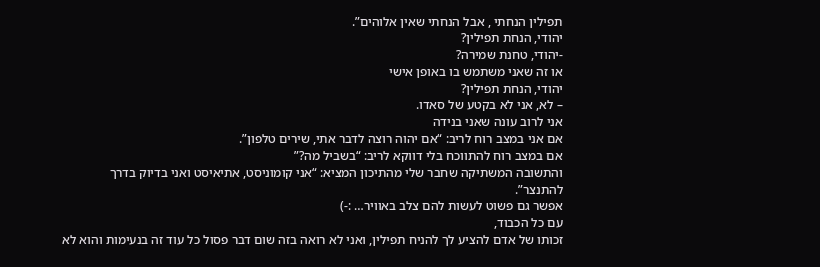תפילין הנחתי , אבל הנחתי שאין אלוהים”.
יהודי, הנחת תפילין?
-יהודי, טחנת שמירה?
או זה שאני משתמש בו באופן אישי
יהודי, הנחת תפילין?
– לא, אני לא בקטע של סאדו.
אני לרוב עונה שאני בנידה
אם אני במצב רוח לריב: “אם יהוה רוצה לדבר אתי, שירים טלפון”.
אם במצב רוח להתווכח בלי דווקא לריב: “בשביל מה?”
והתשובה המשתיקה שחבר שלי מהתיכון המציא: “אני קומוניסט, אתיאיסט ואני בדיוק בדרך להתנצר”.
אפשר גם פשוט לעשות להם צלב באוויר… :-)
עם כל הכבוד,
זכותו של אדם להציע לך להניח תפילין, ואני לא רואה בזה שום דבר פסול כל עוד זה בנעימות והוא לא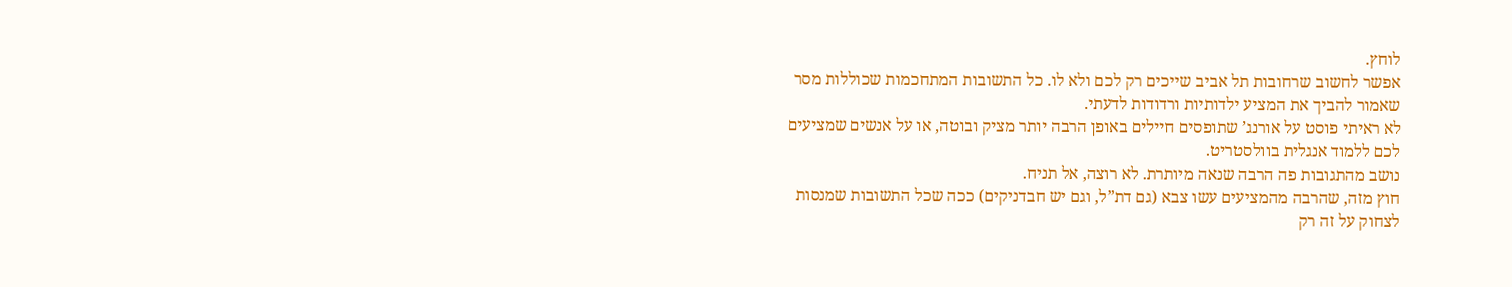לוחץ.
אפשר לחשוב שרחובות תל אביב שייכים רק לכם ולא לו. כל התשובות המתחכמות שכוללות מסר שאמור להביך את המציע ילדותיות ורדודות לדעתי.
לא ראיתי פוסט על אורנג’ שתופסים חיילים באופן הרבה יותר מציק ובוטה, או על אנשים שמציעים לכם ללמוד אנגלית בוולסטריט.
נושב מהתגובות פה הרבה שנאה מיותרת. לא רוצה, אל תניח.
חוץ מזה, שהרבה מהמציעים עשו צבא (גם דת”ל, וגם יש חבדניקים) ככה שכל התשובות שמנסות לצחוק על זה רק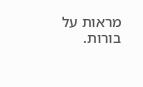מראות על בורות.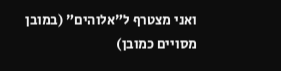ואני מצטרף ל”אלוהים” (במובן מסויים כמובן)